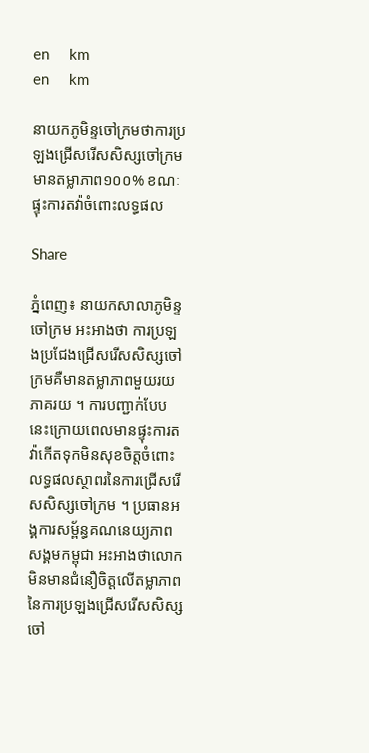en     km
en     km

នាយកភូមិន្ទចៅក្រមថាការប្រឡងជ្រើសរើសសិស្សចៅក្រមមានតម្លាភាព១០០% ខណៈផ្ទុះការតវ៉ាចំពោះលទ្ធផល

Share

ភ្នំពេញ៖ នាយកសាលាភូមិន្ទចៅក្រម អះអាងថា ការប្រឡងប្រជែងជ្រើសរើសសិស្សចៅក្រមគឺមានតម្លាភាពមួយរយភាគរយ ។ ការបញ្ជាក់បែបនេះក្រោយពេលមានផ្ទុះការតវ៉ាកើតទុកមិនសុខចិត្តចំពោះលទ្ធផលស្ថាពរនៃការជ្រើសរើសសិស្សចៅក្រម ។ ប្រធានអង្គការសម្ព័ន្ធគណនេយ្យភាពសង្គមកម្ពុជា អះអាងថាលោកមិនមានជំនឿចិត្តលើតម្លាភាពនៃការប្រឡងជ្រើសរើសសិស្សចៅ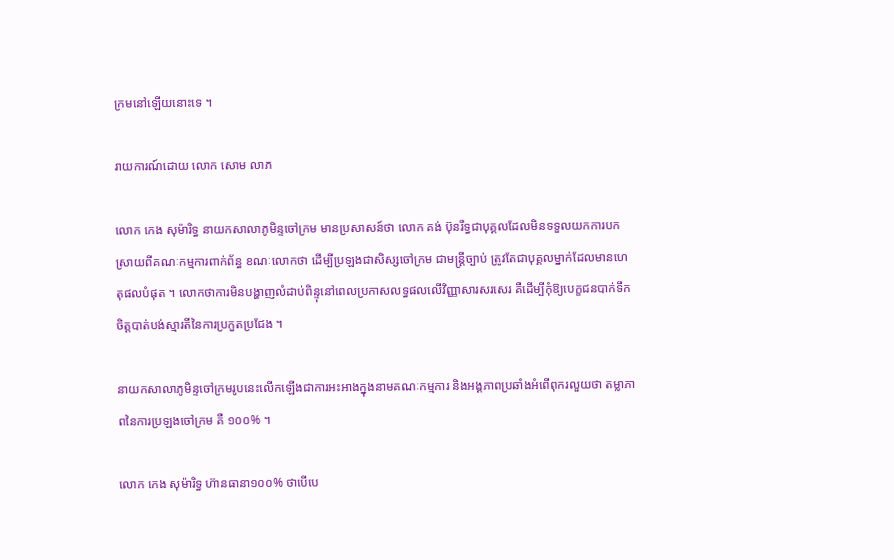ក្រមនៅឡើយនោះទេ ។

រាយការណ៍ដោយ លោក សោម លាភ

លោក កេង សុម៉ារិទ្ធ នាយកសាលាភូមិន្ទចៅក្រម មានប្រសាសន៍ថា លោក គង់ ប៊ុនរឹទ្ធជាបុគ្គលដែលមិនទទួលយកការបកស្រាយពីគណៈកម្មការពាក់ព័ន្ធ ខណៈលោកថា ដើម្បីប្រឡងជាសិស្សចៅក្រម ជាមន្ត្រីច្បាប់ ត្រូវតែជាបុគ្គលម្នាក់ដែលមានហេតុផលបំផុត ។ លោកថាការមិនបង្ហាញលំដាប់ពិន្ទុនៅពេលប្រកាសលទ្ធផលលើវិញ្ញាសារសរសេរ គឺដើម្បីកុំឱ្យបេក្ខជនបាក់ទឹកចិត្តបាត់បង់ស្មារតីនៃការប្រកួតប្រជែង ។

នាយកសាលាភូមិន្ទចៅក្រមរូបនេះលើកឡើងជាការអះអាងក្នុងនាមគណៈកម្មការ និងអង្គភាពប្រឆាំងអំពើពុករលួយថា តម្លាភាពនៃការប្រឡងចៅក្រម គឺ ១០០% ។

លោក កេង សុម៉ារិទ្ធ ហ៊ានធានា១០០% ថាបើបេ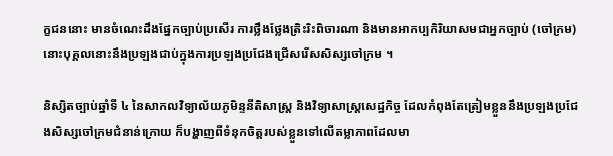ក្ខជននោះ មានចំណេះដឹងផ្នែកច្បាប់ប្រសើរ ការថ្លឹងថ្លែងត្រិះរិះពិចារណា និងមានអាកប្បកិរិយាសមជាអ្នកច្បាប់ (ចៅក្រម) នោះបុគ្គលនោះនឹងប្រឡងជាប់ក្នុងការប្រឡងប្រជែងជ្រើសរើសសិស្សចៅក្រម ។

និស្សិតច្បាប់ឆ្នាំទី ៤ នៃសាកលវិទ្យាល័យភូមិន្ទនីតិសាស្ត្រ និងវិទ្យាសាស្ត្រសេដ្ឋកិច្ច ដែលកំពុងតែត្រៀមខ្លួននឹងប្រឡងប្រជែងសិស្សចៅក្រមជំនាន់ក្រោយ ក៏បង្ហាញពីទំនុកចិត្តរបស់ខ្លួនទៅលើតម្លាភាពដែលមា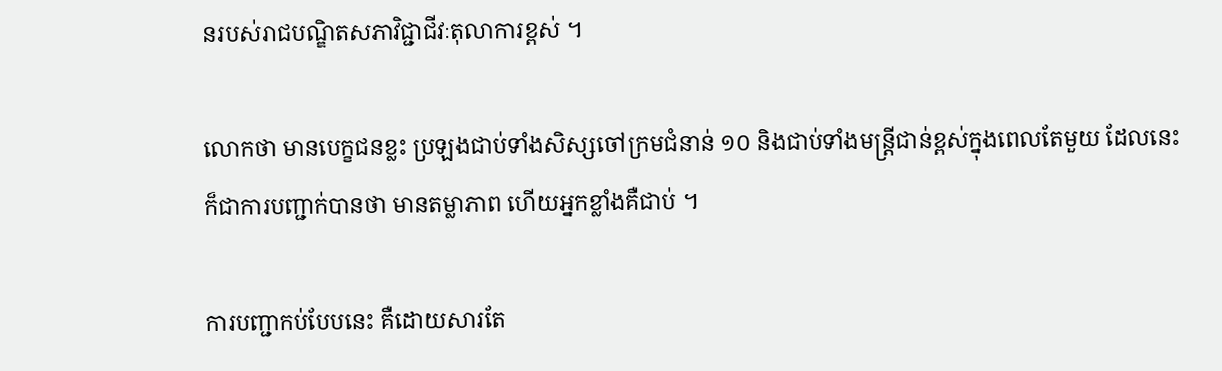នរបស់រាជបណ្ឌិតសភាវិជ្ជាជីវៈតុលាការខ្ពស់ ។

លោកថា មានបេក្ខជនខ្លះ ប្រឡងជាប់ទាំងសិស្សចៅក្រមជំនាន់ ១០ និងជាប់ទាំងមន្ត្រីជាន់ខ្ពស់ក្នុងពេលតែមួយ ដែលនេះក៏ជាការបញ្ជាក់បានថា មានតម្លាភាព ហើយអ្នកខ្លាំងគឺជាប់ ។

ការបញ្ជាកប់បែបនេះ គឺដោយសារតែ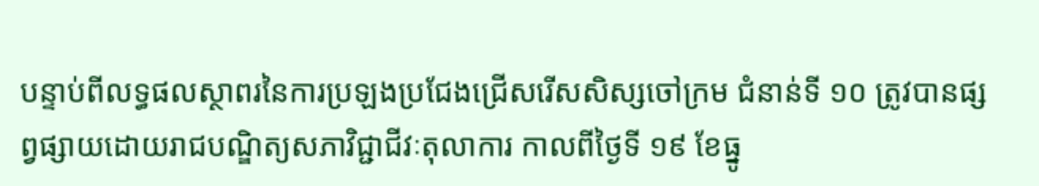បន្ទាប់ពីលទ្ធផលស្ថាពរនៃការប្រឡងប្រជែងជ្រើសរើសសិស្សចៅក្រម ជំនាន់ទី ១០ ត្រូវបានផ្សព្វផ្សាយដោយរាជបណ្ឌិត្យសភាវិជ្ជាជីវៈតុលាការ កាលពីថ្ងៃទី ១៩ ខែធ្នូ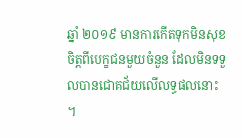ឆ្នាំ ២០១៩ មានការកើតទុកមិនសុខចិត្តពីបេក្ខជនមួយចំនួន ដែលមិនទទួលបានជោគជ័យលើលទ្ធផលនោះ ។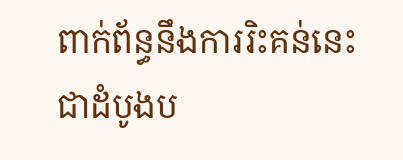ពាក់ព័ន្ធនឹងការរិះគន់នេះ ជាដំបូងប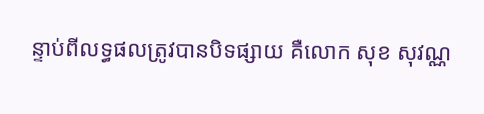ន្ទាប់ពីលទ្ធផលត្រូវបានបិទផ្សាយ គឺលោក សុខ សុវណ្ណ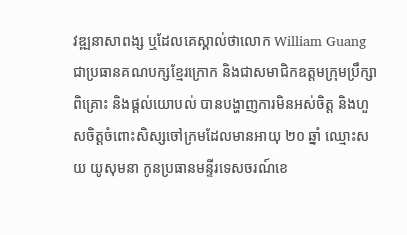វឌ្ឍនាសាពង្ស ឬដែលគេស្គាល់ថាលោក William Guang  ជាប្រធានគណបក្សខ្មែរក្រោក និងជាសមាជិកឧត្តមក្រុមប្រឹក្សាពិគ្រោះ និងផ្ដល់យោបល់ បានបង្ហាញការមិនអស់ចិត្ត និងហួសចិត្តចំពោះសិស្សចៅក្រមដែលមានអាយុ ២០ ឆ្នាំ ឈ្មោះសយ យូសុមនា កូនប្រធានមន្ទីរទេសចរណ៍ខេ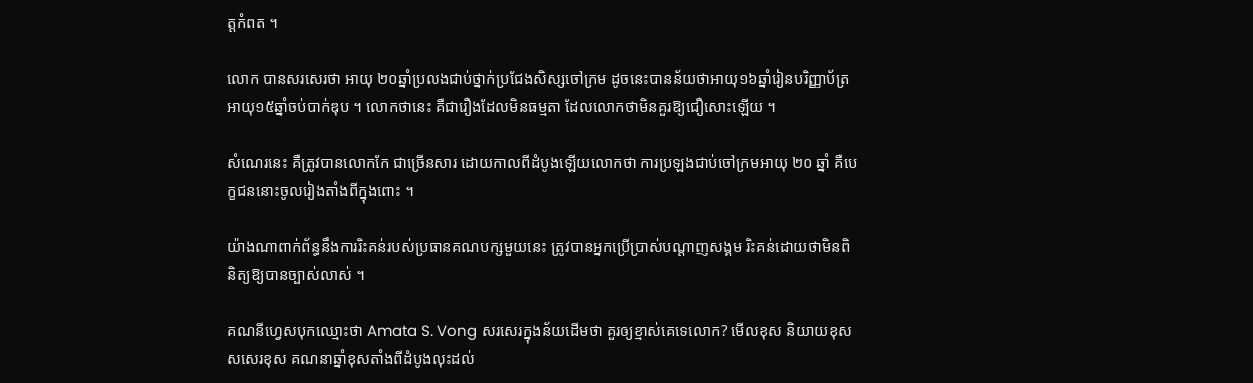ត្តកំពត ។

លោក បានសរសេរថា អាយុ ២០ឆ្នាំប្រលងជាប់ថ្នាក់ប្រជែងសិស្សចៅក្រម ដូចនេះបានន័យថាអាយុ១៦ឆ្នាំរៀនបរិញ្ញាប័ត្រ អាយុ១៥ឆ្នាំចប់បាក់ឌុប ។ លោកថានេះ គឺជារឿងដែលមិនធម្មតា ដែលលោកថាមិនគួរឱ្យជឿសោះឡើយ ។

សំណេរនេះ គឺត្រូវបានលោកកែ ជាច្រើនសារ ដោយកាលពីដំបូងឡើយលោកថា ការប្រឡងជាប់ចៅក្រមអាយុ ២០ ឆ្នាំ គឺបេក្ខជននោះចូលរៀងតាំងពីក្នុងពោះ ។

យ៉ាងណាពាក់ព័ន្ធនឹងការរិះគន់របស់ប្រធានគណបក្សមួយនេះ ត្រូវបានអ្នកប្រើប្រាស់បណ្ដាញសង្គម រិះគន់ដោយថាមិនពិនិត្យឱ្យបានច្បាស់លាស់ ។

គណនីហ្វេសបុកឈ្មោះថា Amata S. Vong សរសេរក្នុងន័យដើមថា គួរឲ្យខ្មាស់គេទេលោក? មើលខុស និយាយខុស សសេរខុស គណនាឆ្នាំខុសតាំងពីដំបូងលុះដល់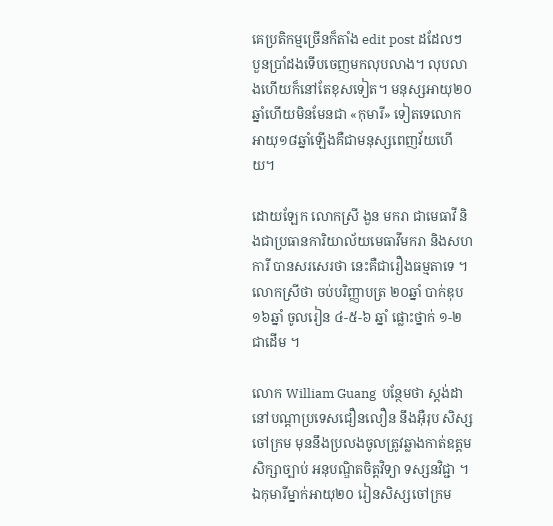គេប្រតិកម្មច្រើនក៏តាំង edit post ដដែលៗ បួនប្រាំដងទើបចេញមកលុបលាង។ លុបលាងហើយក៏នៅតែខុសទៀត។ មនុស្សអាយុ២០ឆ្នាំហើយមិនមែនជា «កុមារី» ទៀតទេលោក អាយុ១៨ឆ្នាំឡើងគឺជាមនុស្សពេញវ័យហើយ។

ដោយឡែក លោកស្រី ងួន មករា ជាមេធាវី និងជាប្រធានការិយាល័យមេធាវីមករា និងសហការី បានសរសេរថា នេះគឺជារឿងធម្មតាទេ ។ លោកស្រីថា ចប់បរិញ្ញាបត្រ ២០ឆ្នាំ បាក់ឌុប ១៦ឆ្នាំ ចូលរៀន ៤-៥-៦ ឆ្នាំ ផ្លោះថ្នាក់ ១-២ ជាដើម ។

លោក William Guang  បន្ថែមថា ស្តង់ដានៅបណ្ដាប្រទេសជឿនលឿន នឹងអ៊ឺរុប សិស្សចៅក្រម មុននឹងប្រលងចូលត្រូវឆ្លាងកាត់ឧត្តមសិក្សាច្បាប់ អនុបណ្ឌិតចិត្តវិទ្យា ទស្សនវិជ្ជា ។ ឯកុមារីម្នាក់អាយុ២០ រៀនសិស្សចៅក្រម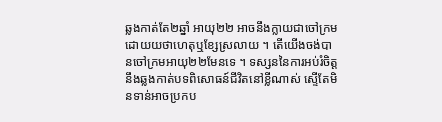ឆ្លងកាត់តែ២ឆ្នាំ អាយុ២២ អាចនឹងក្លាយជាចៅក្រមដោយយថាហេតុឬខ្សែស្រលាយ ។ តើយើងចង់បានចៅក្រមអាយុ២២មែនទេ ។ ទស្សននៃការអប់រំចិត្តនឹងឆ្លងកាត់បទពិសោធន៍ជីវិតនៅខ្លីណាស់ ស្ទើតែមិនទាន់អាចប្រកប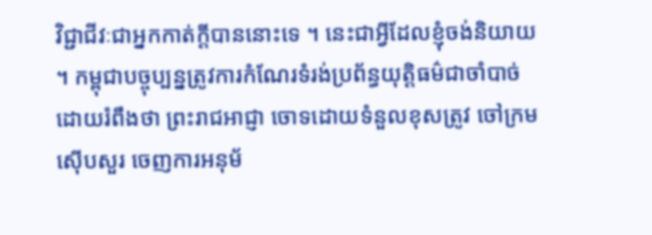វិជ្ជាជីវៈជាអ្នកកាត់ក្ដីបាននោះទេ ។ នេះជាអ្វីដែលខ្ញុំចង់និយាយ ។ កម្ពុជាបច្ចុប្បន្នត្រូវការកំណែរទំរង់ប្រព័ន្ធយុត្តិធម៌ជាចាំបាច់ ដោយរំពឹងថា ព្រះរាជអាជ្ញា ចោទដោយទំនួលខុសត្រូវ ចៅក្រមស៊ើបសួរ ចេញការអនុម័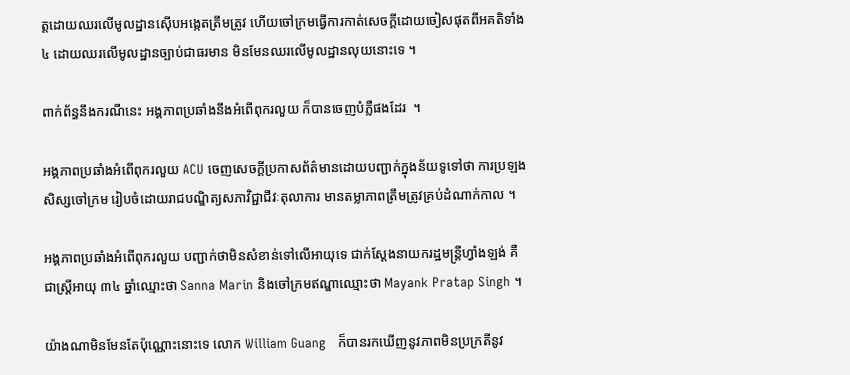ត្តដោយឈរលើមូលដ្ឋានស៊ើបអង្កេតត្រឹមត្រូវ ហើយចៅក្រមធ្វើការកាត់សេចក្ដីដោយចៀសផុតពីអគតិទាំង៤ ដោយឈរលើមូលដ្ឋានច្បាប់ជាធរមាន មិនមែនឈរលើមូលដ្ឋានលុយនោះទេ ។

ពាក់ព័ន្ធនឹងករណីនេះ អង្គភាពប្រឆាំងនឹងអំពើពុករលួយ ក៏បានចេញបំភ្លឺផងដែរ  ។

អង្គភាពប្រឆាំងអំពើពុករលួយ ACU ចេញសេចក្ដីប្រកាសព័ត៌មានដោយបញ្ជាក់ក្នុងន័យទូទៅថា ការប្រឡងសិស្សចៅក្រម រៀបចំដោយរាជបណ្ឌិត្យសភាវិជ្ជាជីវៈតុលាការ មានតម្លាភាពត្រឹមត្រូវគ្រប់ដំណាក់កាល ។

អង្គភាពប្រឆាំងអំពើពុករលួយ បញ្ជាក់ថាមិនសំខាន់ទៅលើអាយុទេ ជាក់ស្ដែងនាយករដ្ឋមន្ត្រីហ្វាំងឡង់ គឺជាស្រី្តអាយុ ៣៤ ឆ្នាំឈ្មោះថា Sanna Marin និងចៅក្រមឥណ្ឌាឈ្មោះថា Mayank Pratap Singh ។

យ៉ាងណាមិនមែនតែប៉ុណ្ណោះនោះទេ លោក William Guang   ក៏បានរកឃើញនូវភាពមិនប្រក្រតីនូវ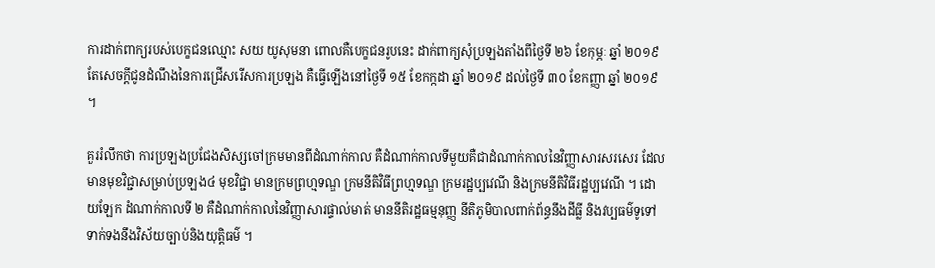ការដាក់ពាក្យរបស់បេក្ខជនឈ្មោះ សយ យូសុមនា ពោលគឺបេក្ខជនរូបនេះ ដាក់ពាក្យសុំប្រឡងតាំងពីថ្ងៃទី ២៦ ខែកុម្ភៈ ឆ្នាំ ២០១៩ តែសេចក្ដីជូនដំណឹងនៃការជ្រើសរើសការប្រឡង គឺធ្វើឡើងនៅថ្ងៃទី ១៥ ខែកក្កដា ឆ្នាំ ២០១៩ ដល់ថ្ងៃទី ៣០ ខែកញ្ញា ឆ្នាំ ២០១៩ ។

គួររំលឹកថា ការប្រឡងប្រជែងសិស្សចៅក្រមមានពីដំណាក់កាល គឺដំណាក់កាលទីមួយគឺជាដំណាក់កាលនៃវិញ្ញាសារសរសេរ ដែលមានមុខវិជ្ជាសម្រាប់ប្រឡង៤ មុខវិជ្ជា មានក្រមព្រហ្មទណ្ឌ ក្រមនីតិវិធីព្រហ្មទណ្ឌ ក្រមរដ្ឋប្បវេណី និងក្រមនីតិវិធីរដ្ឋប្បវេណី ។ ដោយឡែក ដំណាក់កាលទី ២ គឺដំណាក់កាលនៃវិញ្ញាសារផ្ទាល់មាត់ មាននីតិរដ្ឋធម្មនុញ្ញ នីតិភូមិបាលពាក់ព័ន្ធនឹងដីធ្លី និងវប្បធម៌ទូទៅ ទាក់ទងនឹងវិស័យច្បាប់និងយុត្តិធម៌ ។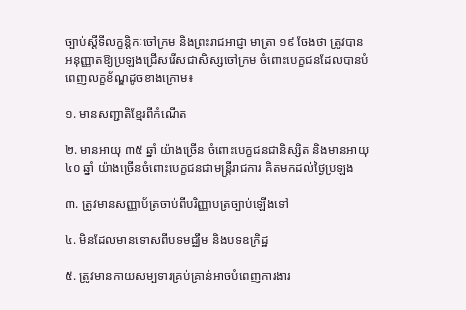ច្បាប់ស្ដីទីលក្ខន្តិកៈចៅក្រម និងព្រះរាជអាជ្ញា មាត្រា ១៩ ចែងថា ត្រូវបានអនុញ្ញាតឱ្យប្រឡងជ្រើសរើសជាសិស្សចៅក្រម ចំពោះបេក្ខជនដែលបានបំពេញលក្ខខ័ណ្ឌដូចខាងក្រោម៖

១. មានសញ្ជាតិខ្មែរពីកំណើត

២. មានអាយុ ៣៥ ឆ្នាំ យ៉ាងច្រើន ចំពោះបេក្ខជនជានិស្សិត និងមានអាយុ ៤០ ឆ្នាំ យ៉ាងច្រើនចំពោះបេក្ខជនជាមន្ត្រីរាជការ គិតមកដល់ថ្ងៃប្រឡង

៣. ត្រូវមានសញ្ញាប័ត្រចាប់ពីបរិញ្ញាបត្រច្បាប់ឡើងទៅ

៤. មិនដែលមានទោសពីបទមជ្ឈឹម និងបទឧក្រិដ្ឋ

៥. ត្រូវមានកាយសម្បទារគ្រប់គ្រាន់អាចបំពេញការងារ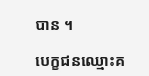បាន ។

បេក្ខជនឈ្មោះគ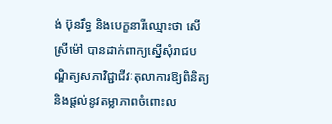ង់ ប៊ុនរឹទ្ធ និងបេក្ខនារីឈ្មោះថា សើ ស្រីម៉ៅ បានដាក់ពាក្យស្នើសុំរាជបណ្ឌិត្យសភាវិជ្ជាជីវៈតុលាការឱ្យពិនិត្យ និងផ្ដល់នូវតម្លាភាពចំពោះល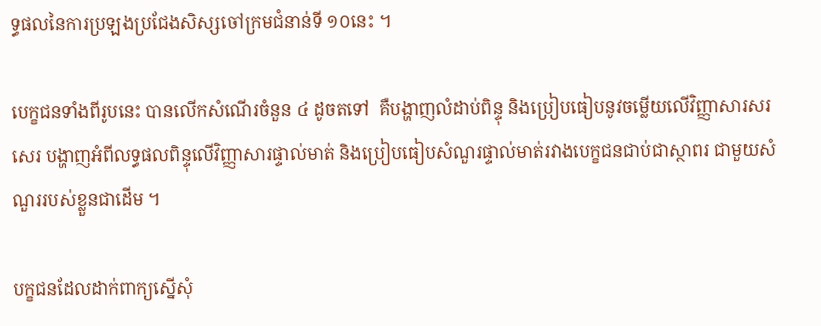ទ្ធផលនៃការប្រឡងប្រជែងសិស្សចៅក្រមជំនាន់ទី ១០នេះ ។

បេក្ខជនទាំងពីរូបនេះ បានលើកសំណើរចំនួន ៤ ដូចតទៅ  គឺបង្ហាញលំដាប់ពិន្ទុ និងប្រៀបធៀបនូវចម្លើយលើវិញ្ញាសារសរសេរ បង្ហាញអំពីលទ្ធផលពិន្ទុលើវិញ្ញាសារផ្ទាល់មាត់ និងប្រៀបធៀបសំណួរផ្ទាល់មាត់រវាងបេក្ខជនជាប់ជាស្ថាពរ ជាមួយសំណួររបស់ខ្លួនជាដើម ។

បក្ខជនដែលដាក់ពាក្យស្នើសុំ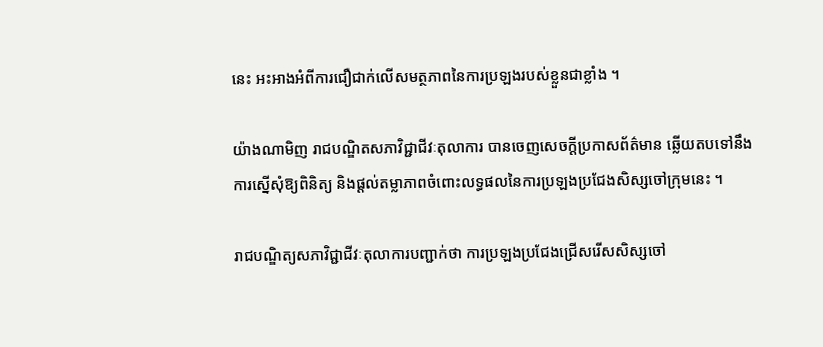នេះ អះអាងអំពីការជឿជាក់លើសមត្ថភាពនៃការប្រឡងរបស់ខ្លួនជាខ្លាំង ។

យ៉ាងណាមិញ រាជបណ្ឌិតសភាវិជ្ជាជីវៈតុលាការ បានចេញសេចក្ដីប្រកាសព័ត៌មាន ឆ្លើយតបទៅនឹងការស្នើសុំឱ្យពិនិត្យ និងផ្ដល់តម្លាភាពចំពោះលទ្ធផលនៃការប្រឡងប្រជែងសិស្សចៅក្រុមនេះ ។

រាជបណ្ឌិត្យសភាវិជ្ជាជីវៈតុលាការបញ្ជាក់ថា ការប្រឡងប្រជែងជ្រើសរើសសិស្សចៅ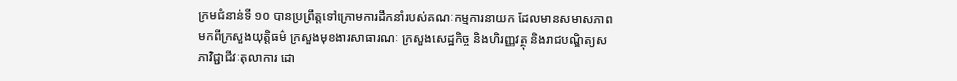ក្រមជំនាន់ទី ១០ បានប្រព្រឹត្តទៅក្រោមការដឹកនាំរបស់គណៈកម្មការនាយក ដែលមានសមាសភាពមកពីក្រសួងយុត្តិធម៌ ក្រសួងមុខងារសាធារណៈ ក្រសួងសេដ្ឋកិច្ច និងហិរញ្ញវត្ថុ និងរាជបណ្ឌិត្យសភាវិជ្ជាជីវៈតុលាការ ដោ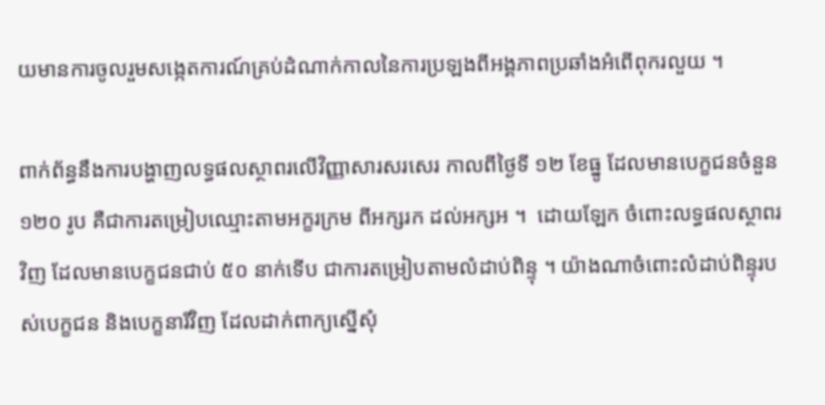យមានការចូលរួមសង្កេតការណ៍គ្រប់ដំណាក់កាលនៃការប្រឡងពីអង្គភាពប្រឆាំងអំពើពុករលួយ ។

ពាក់ព័ន្ធនឹងការបង្ហាញលទ្ធផលស្ថាពរលើវិញ្ញាសារសរសេរ កាលពីថ្ងៃទី ១២ ខែធ្នូ ដែលមានបេក្ខជនចំនួន ១២០ រូប គឺជាការតម្រៀបឈ្មោះតាមអក្ខរក្រម ពីអក្សរក ដល់អក្សអ ។  ដោយឡែក ចំពោះលទ្ធផលស្ថាពរវិញ ដែលមានបេក្ខជនជាប់ ៥០ នាក់ទើប ជាការតម្រៀបតាមលំដាប់ពិន្ទុ ។ យ៉ាងណាចំពោះលំដាប់ពិន្ទុរបស់បេក្ខជន និងបេក្ខនារីវិញ ដែលដាក់ពាក្យស្នើសុំ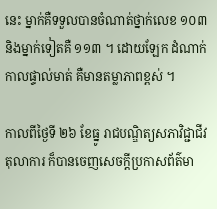នេះ ម្នាក់គឺទទួលបានចំណាត់ថ្នាក់លេខ ១០៣ និងម្នាក់ទៀតគឺ ១១៣ ។ ដោយឡែក ដំណាក់កាលផ្ទាល់មាត់ គឺមានតម្លាភាពខ្ពស់ ។

កាលពីថ្ងៃទី ២៦ ខែធ្នូ រាជបណ្ឌិត្យសភាវិជ្ជាជីវតុលាការ ក៏បានចេញសេចក្ដីប្រកាសព័ត៌មា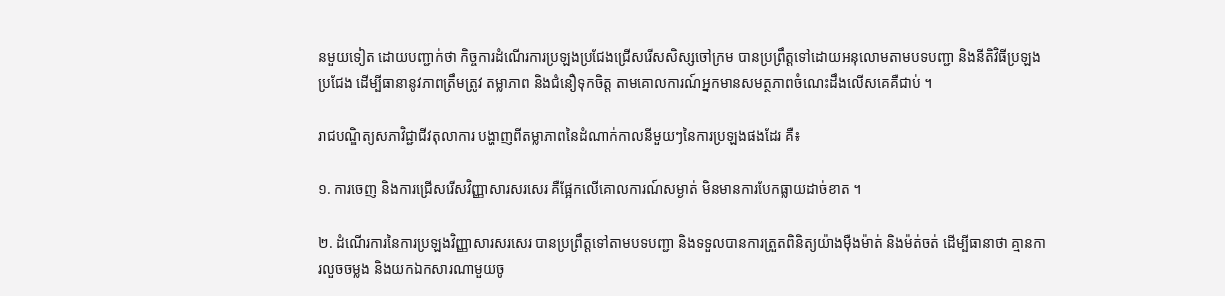នមួយទៀត ដោយបញ្ជាក់ថា កិច្ចការដំណើរការប្រឡងប្រជែងជ្រើសរើសសិស្សចៅក្រម បានប្រព្រឹត្តទៅដោយអនុលោមតាមបទបញ្ជា និងនីតិវិធីប្រឡងប្រជែង ដើម្បីធានានូវភាពត្រឹមត្រូវ តម្លាភាព និងជំនឿទុកចិត្ត តាមគោលការណ៍អ្នកមានសមត្ថភាពចំណេះដឹងលើសគេគឺជាប់ ។

រាជបណ្ឌិត្យសភាវិជ្ជាជីវតុលាការ បង្ហាញពីតម្លាភាពនៃដំណាក់កាលនីមួយៗនៃការប្រឡងផងដែរ គឺ៖

១. ការចេញ និងការជ្រើសរើសវិញ្ញាសារសរសេរ គឺផ្អែកលើគោលការណ៍សម្ងាត់ មិនមានការបែកធ្លាយដាច់ខាត ។

២. ដំណើរការនៃការប្រឡងវិញ្ញាសារសរសេរ បានប្រព្រឹត្តទៅតាមបទបញ្ជា និងទទួលបានការត្រួតពិនិត្យយ៉ាងម៉ឺងម៉ាត់ និងម៉ត់ចត់ ដើម្បីធានាថា គ្មានការលួចចម្លង និងយកឯកសារណាមួយចូ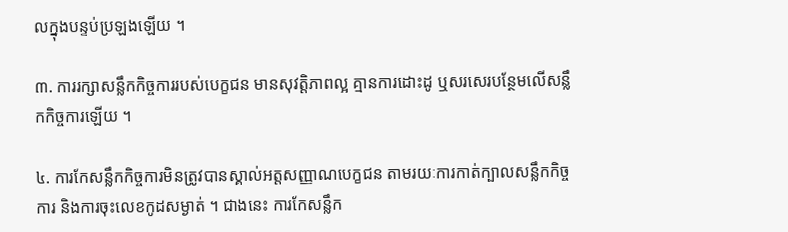លក្នុងបន្ទប់ប្រឡងឡើយ ។

៣. ការរក្សាសន្លឹកកិច្ចការរបស់បេក្ខជន មានសុវត្តិភាពល្អ គ្មានការដោះដូ ឬសរសេរបន្ថែមលើសន្លឹកកិច្ចការឡើយ ។

៤. ការកែសន្លឹកកិច្ចការមិនត្រូវបានស្គាល់អត្តសញ្ញាណបេក្ខជន តាមរយៈការកាត់ក្បាលសន្លឹកកិច្ចការ និងការចុះលេខកូដសម្ងាត់ ។ ជាងនេះ ការកែសន្លឹក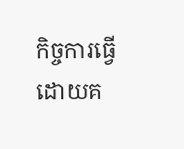កិច្ចការធ្វើដោយគ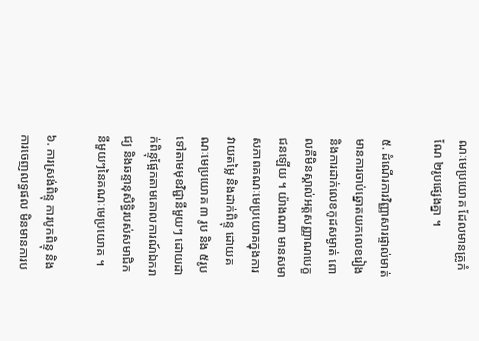ណៈមេប្រយោគ ដែលមានគ្រូកំណែ ២រូបផ្សេងគ្នា ។

៥. ដំណើរការវិញ្ញាសារផ្ទាល់មាត់ មានការចាប់ឆ្នោតយកលេខរៀង និងការដាក់លេខកូដសម្ងាត់ ពោលគឺមិនស្គាល់អត្តសញ្ញាណបេក្ខជនឡើយ ។ យ៉ាងណា មានសមាសភាពគណៈមេប្រយោគក្នុងការវាយតម្លៃ និងដាក់ពិន្ទុ ដោយគណៈមេប្រយោគ ៣ រូប និង ៥រូប ទៅតាមមុខវិជ្ជានីមួយៗ ដោយដាក់ពិន្ទុផ្អែកតាមគោលការណ៍ឯករាជ្យ និងឆន្ទានុសិទ្ធិរបស់សមាជិកនីមួយៗនៃគណៈមេប្រយោគ ។

៦. ការស្រង់ពិន្ទុ ការបូកពិន្ទុ និងការចេញលទ្ធផល មិនមានការប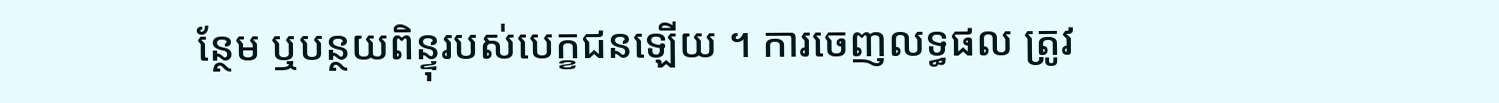ន្ថែម ឬបន្ថយពិន្ទុរបស់បេក្ខជនឡើយ ។ ការចេញលទ្ធផល ត្រូវ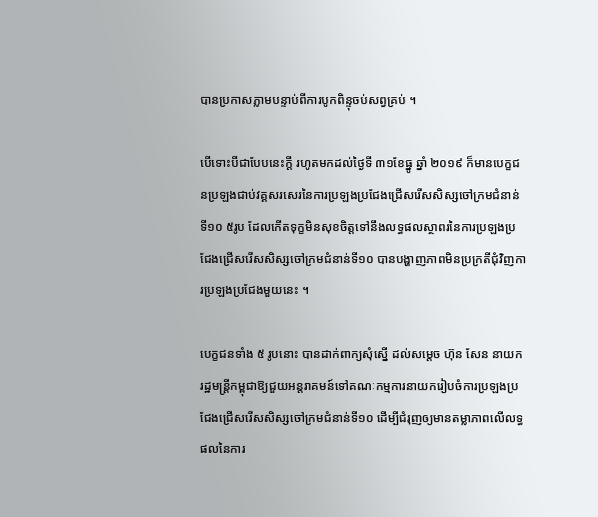បានប្រកាសភ្លាមបន្ទាប់ពីការបូកពិន្ទុចប់សព្វគ្រប់ ។

បើទោះបីជាបែបនេះក្ដី រហូតមកដល់ថ្ងៃទី ៣១ខែធ្នូ ឆ្នាំ ២០១៩ ក៏មានបេក្ខជនប្រឡងជាប់វគ្គសរសេរនៃការប្រឡងប្រជែងជ្រើសរើសសិស្សចៅក្រមជំនាន់ទី១០ ៥រូប ដែលកើតទុក្ខមិនសុខចិត្តទៅនឹងលទ្ធផលស្ថាពរនៃការប្រឡងប្រជែងជ្រើសរើសសិស្សចៅក្រមជំនាន់ទី១០ បានបង្ហាញភាពមិនប្រក្រតីជុំវិញការប្រឡងប្រជែងមួយនេះ ។

បេក្ខជនទាំង ៥ រូបនោះ បានដាក់ពាក្យសុំស្នើ ដល់សម្ដេច ហ៊ុន សែន នាយករដ្ឋមន្ត្រីកម្ពុជាឱ្យជួយអន្តរាគមន៍ទៅគណៈកម្មការនាយករៀបចំការប្រឡងប្រជែងជ្រើសរើសសិស្សចៅក្រមជំនាន់ទី១០ ដើម្បីជំរុញឲ្យមានតម្លាភាពលើលទ្ធផលនៃការ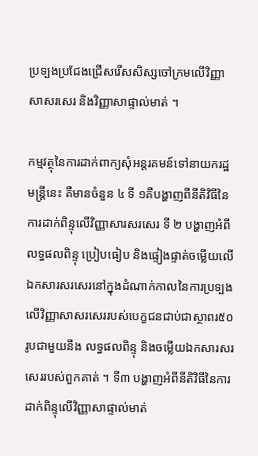ប្រទ្បងប្រជែងជ្រើសរើសសិស្សចៅក្រមលើវិញ្ញាសាសរសេរ និងវិញ្ញាសាផ្ទាល់មាត់ ។

កម្មវត្ថុនៃការដាក់ពាក្យសុំអន្តរគមន៍ទៅនាយករដ្ឋមន្ត្រីនេះ គឺមានចំនួន ៤ ទី ១គឺបង្ហាញពីនីតិវិធីនៃការដាក់ពិន្ទុលើវិញ្ញាសារសរសេរ ទី ២ បង្ហាញអំពីលទ្ធផលពិន្ទុ ប្រៀបធៀប និងផ្ទៀងផ្ទាត់ចម្លើយលើឯកសារសរសេរនៅក្នុងដំណាក់កាលនៃការប្រទ្បងលើវិញ្ញាសាសរសេររបស់បេក្ខជនជាប់ជាស្ថាពរ៥០រូបជាមួយនឹង លទ្ធផលពិន្ទុ និងចម្លើយឯកសារសរសេររបស់ពួកគាត់ ។ ទី៣ បង្ហាញអំពីនីតិវិធីនៃការដាក់ពិន្ទុលើវិញ្ញាសាផ្ទាល់មាត់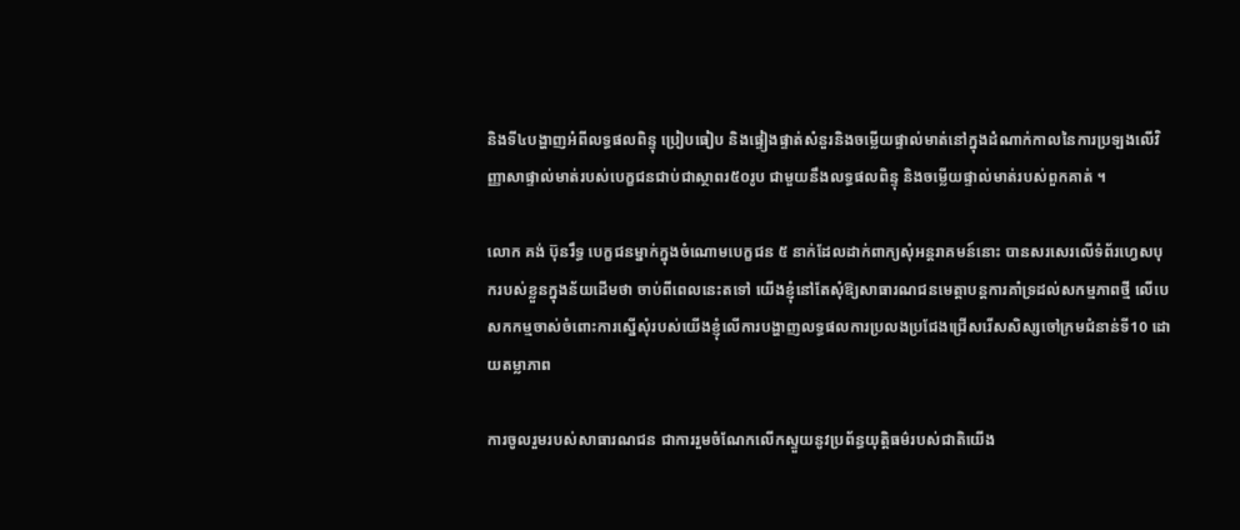និងទី៤បង្ហាញអំពីលទ្ធផលពិន្ទុ ប្រៀបធៀប និងផ្ទៀងផ្ទាត់សំនួរនិងចម្លើយផ្ទាល់មាត់នៅក្នុងដំណាក់កាលនៃការប្រទ្បងលើវិញ្ញាសាផ្ទាល់មាត់របស់បេក្ខជនជាប់ជាស្ថាពរ៥០រូប ជាមួយនឹងលទ្ធផលពិន្ទុ និងចម្លើយផ្ទាល់មាត់របស់ពួកគាត់ ។

លោក គង់ ប៊ុនរឹទ្ធ បេក្ខជនម្នាក់ក្នុងចំណោមបេក្ខជន ៥ នាក់ដែលដាក់ពាក្យសុំអន្តរាគមន៍នោះ បានសរសេរលើទំព័រហ្វេសបុករបស់ខ្លួនក្នុងន័យដើមថា ចាប់ពីពេលនេះតទៅ យើងខ្ញុំនៅតែសុំឱ្យសាធារណជនមេត្តាបន្តការគាំទ្រដល់សកម្មភាពថ្មី លើបេសកកម្មចាស់ចំពោះការស្នើសុំរបស់យើងខ្ញុំលើការបង្ហាញលទ្ធផលការប្រលងប្រជែងជ្រើសរើសសិស្សចៅក្រមជំនាន់ទី10 ដោយតម្លាភាព

ការចូលរួមរបស់សាធារណជន ជាការរួមចំណែកលើកស្ទួយនូវប្រព័ន្ធយុត្តិធម៌របស់ជាតិយើង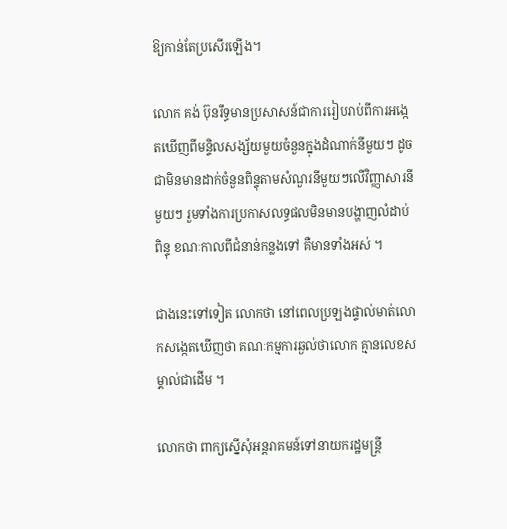ឱ្យកាន់តែប្រសើរឡើង។

លោក គង់ ប៊ុនរឹទ្ធមានប្រសាសន៍ជាការរៀបរាប់ពីការអង្កេតឃើញពីមន្ទិលសង្ស័យមួយចំនួនក្នុងដំណាក់នីមួយៗ ដូចជាមិនមានដាក់ចំនួនពិន្ទុតាមសំណួរនីមួយៗលើវិញ្ញាសារនីមួយៗ រួមទាំងការប្រកាសលទ្ធផលមិនមានបង្ហាញលំដាប់ពិន្ទុ ខណៈកាលពីជំនាន់កន្លងទៅ គឺមានទាំងអស់ ។

ជាងនេះទៅទៀត លោកថា នៅពេលប្រឡងផ្ទាល់មាត់លោកសង្កេតឃើញថា គណៈកម្មការឆ្ងល់ថាលោក គ្មានលេខសម្គាល់ជាដើម ។

លោកថា ពាក្យស្នើសុំអន្តរាគមន៍ទៅនាយករដ្ឋមន្ត្រី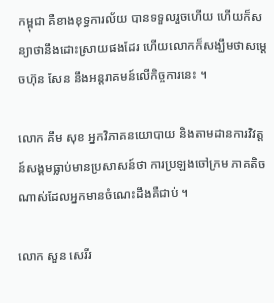កម្ពុជា គឺខាងខុទ្ធការល័យ បានទទួលរួចហើយ ហើយក៏សន្យាថានឹងដោះស្រាយផងដែរ ហើយលោកក៏សង្ឃឹមថាសម្ដេចហ៊ុន សែន នឹងអន្តរាគមន៍លើកិច្ចការនេះ ។

លោក គឹម សុខ អ្នកវិភាគនយោបាយ និងតាមដានការវិវត្តន៍សង្គមធ្លាប់មានប្រសាសន៍ថា ការប្រឡងចៅក្រម ភាគតិចណាស់ដែលអ្នកមានចំណេះដឹងគឺជាប់ ។

លោក សួន សេរីរ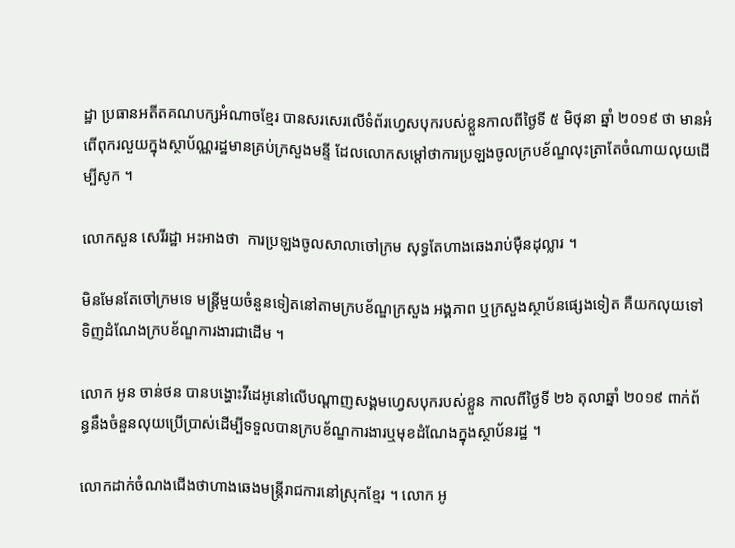ដ្ឋា ប្រធានអតីតគណបក្សអំណាចខ្មែរ បានសរសេរលើទំព័រហ្វេសបុករបស់ខ្លួនកាលពីថ្ងៃទី ៥ មិថុនា ឆ្នាំ ២០១៩ ថា មានអំពើពុករលួយក្នុងស្ថាប័ណ្ណរដ្ឋមានគ្រប់ក្រសួងមន្ទី ដែលលោកសម្ដៅថាការប្រឡងចូលក្របខ័ណ្ឌលុះត្រាតែចំណាយលុយដើម្បីសូក ។

លោកសួន សេរីរដ្ឋា អះអាងថា  ការប្រឡងចូលសាលាចៅក្រម សុទ្ធតែហាងឆេងរាប់ម៉ឺនដុល្លារ ។

មិនមែនតែចៅក្រមទេ មន្ត្រីមួយចំនួនទៀតនៅតាមក្របខ័ណ្ឌក្រសួង អង្គភាព ឬក្រសួងស្ថាប័នផ្សេងទៀត គឺយកលុយទៅទិញដំណែងក្របខ័ណ្ឌការងារជាដើម ។

លោក អូន ចាន់ថន បានបង្ហោះវីដេអូនៅលើបណ្ដាញសង្គមហ្វេសបុករបស់ខ្លួន កាលពីថ្ងៃទី ២៦ តុលាឆ្នាំ ២០១៩ ពាក់ព័ន្ធនឹងចំនួនលុយប្រើប្រាស់ដើម្បីទទួលបានក្របខ័ណ្ឌការងារឬមុខដំណែងក្នុងស្ថាប័នរដ្ឋ ។

លោកដាក់ចំណងជើងថាហាងឆេងមន្ត្រីរាជការនៅស្រុកខ្មែរ ។ លោក អូ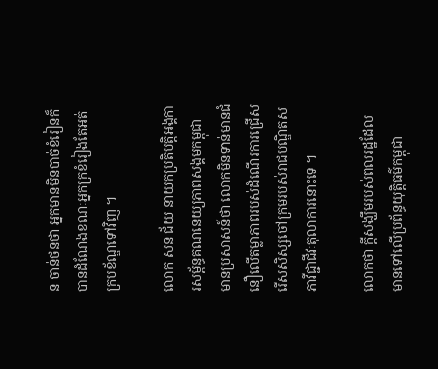ន ចាន់ថនថា អ្នកមានមិនបាច់ខំរៀនក៏បានដំណែងខណៈអ្នកក្រខំរៀងតែអត់ក្របខ័ណ្ឌទៅវិញ ។

លោក សន ជ័យ នាយកប្រតិបត្តិអង្គការសម្ព័ន្ធគណនេយ្យភាពសង្គមកម្ពុជា មានប្រសាសន៍ថា លោកមិនទាន់មានជំនឿលើតម្លាភាពរបស់ដំណើរការជ្រើសរើសសិស្សចៅក្រមរបស់រាជបណ្ឌិតសភាវីជ្ជាជីវៈតុលាការនោះទេ ។

លោកថា ក្ដីសង្ឃឹមរបស់ពលរដ្ឋដែលមានទៅលើប្រព័ន្ធយុត្តិធម៌កម្ពុជា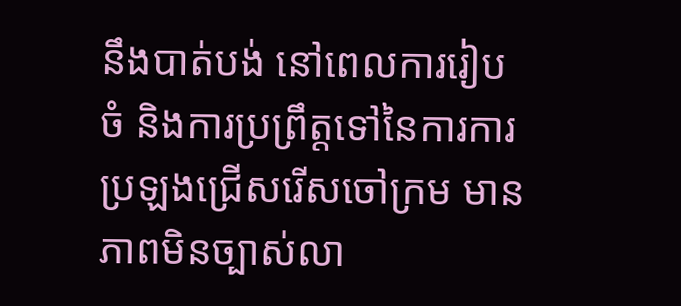នឹងបាត់បង់ នៅពេលការរៀបចំ និងការប្រព្រឹត្តទៅនៃការការប្រឡងជ្រើសរើសចៅក្រម មានភាពមិនច្បាស់លា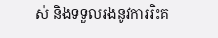ស់ និងទទួលរងនូវការរិះគ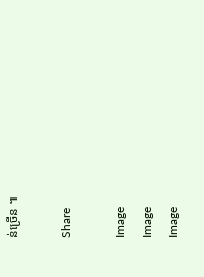ន់ច្រើន ៕

Share

Image
Image
Image